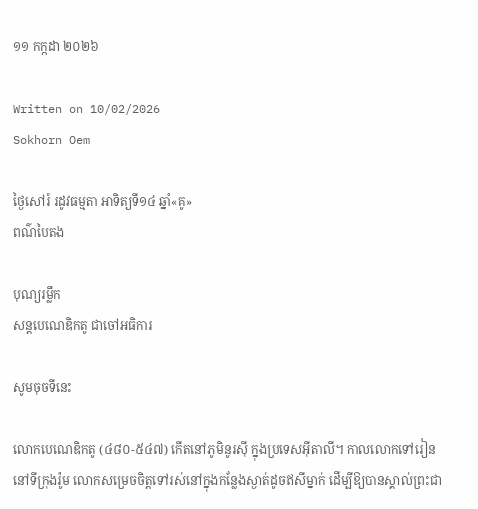១១ កក្កដា ២០២៦

Written on 10/02/2026
Sokhorn Oem

ថ្ងៃសៅរ៍ រដូវធម្មតា អាទិត្យទី១៤ ឆ្នាំ«គូ»
ពណ៌បៃតង

បុណ្យរម្លឹក
សន្តបេណេឌិកតូ ជាចៅអធិការ

សូមចុចទីនេះ

លោកបេណេឌិកតូ (៤៨០-៥៤៧) កើតនៅភូមិនូរស៊ី ក្នុងប្រទេសអ៊ីតាលី។ កាលលោកទៅរៀននៅទីក្រុងរ៉ូម លោកសម្រេចចិត្តទៅរស់នៅក្នុងកន្លែងស្ងាត់ដូចឥសីម្នាក់ ដើម្បីឱ្យបានស្គាល់ព្រះជា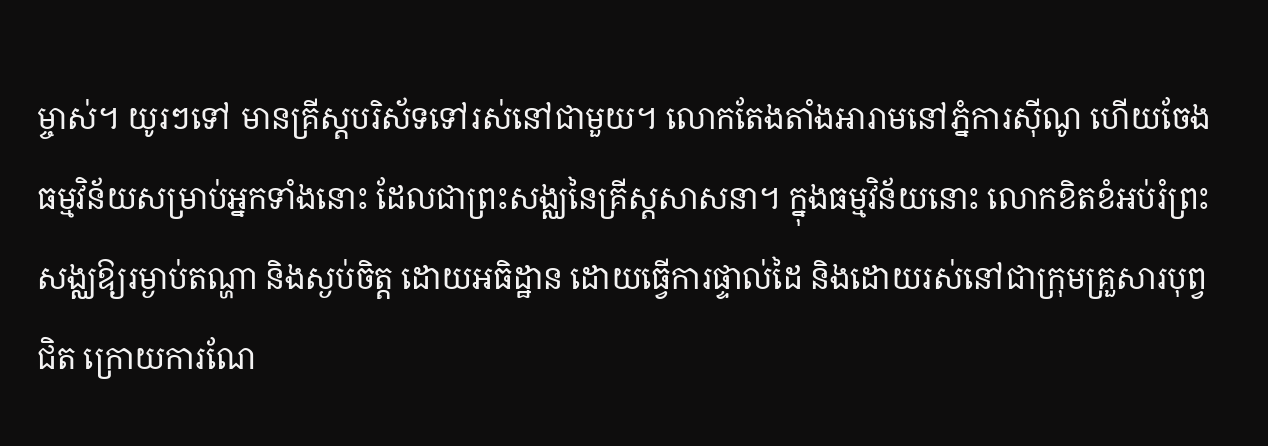ម្ចាស់។ យូរៗទៅ មានគ្រីស្តបរិស័ទទៅរស់នៅជាមួយ។ លោកតែងតាំងអារាមនៅភ្នំការស៊ីណូ ហើយចែងធម្មវិន័យសម្រាប់អ្នកទាំងនោះ ដែលជាព្រះសង្ឈនៃគ្រីស្តសាសនា។ ក្នុងធម្មវិន័យនោះ លោកខិតខំអប់រំព្រះសង្ឈឱ្យរម្ងាប់តណ្ហា និងស្ងប់ចិត្ត ដោយអធិដ្ឋាន ដោយធ្វើការផ្ទាល់ដៃ និងដោយរស់នៅជាក្រុមគ្រួសារបុព្វជិត ក្រោយការណែ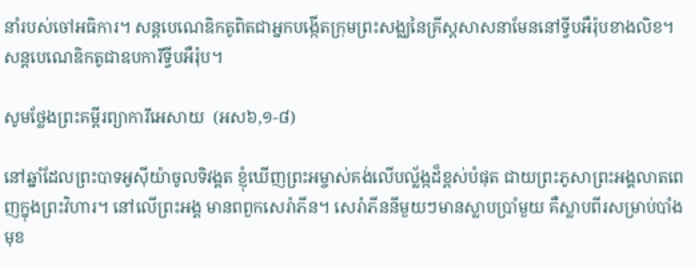នាំរបស់ចៅអធិការ។ សន្តបេណេឌិកតូពិតជាអ្នកបង្កើតក្រុមព្រះសង្ឈនៃគ្រីស្តសាសនាមែននៅទ្វីបអឺរ៉ុបខាងលិខ។ សន្តបេណេឌិកតូជាឧបការីទ្វីបអឺរ៉ុប។

សូមថ្លែងព្រះគម្ពីរព្យាការីអេសាយ  (អស៦,១-៨)

នៅឆ្នាំដែលព្រះបាទអូស៊ីយ៉ាចូលទិវង្គត ខ្ញុំឃើញព្រះអម្ចាស់គង់លើបល្ល័ង្កដ៏ខ្ពស់បំផុត ជាយព្រះភូសាព្រះអង្គលាតពេញក្នុងព្រះវិហារ។ នៅលើព្រះអង្គ មានពពួកសេរ៉ាភីន។ សេរ៉ាភីននីមួយៗមានស្លាបប្រាំមួយ គឺស្លាបពីរសម្រាប់បាំងមុខ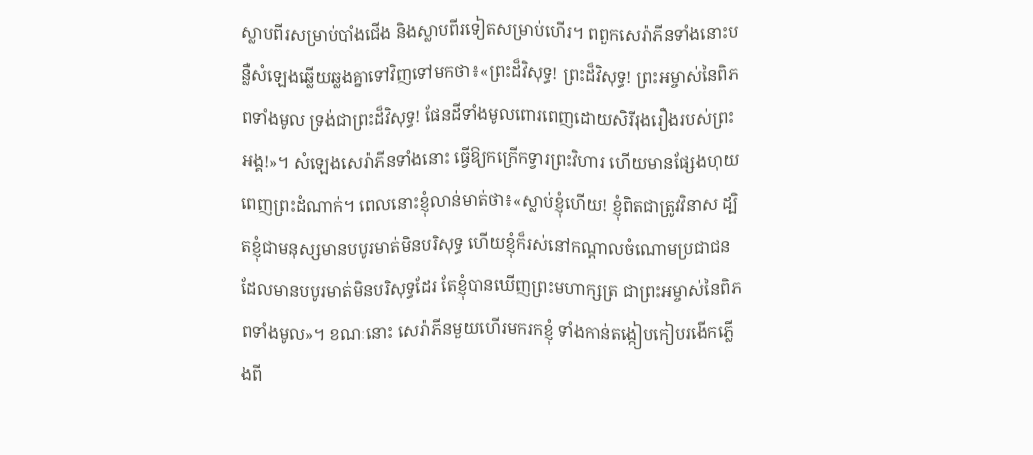ស្លាបពីរសម្រាប់បាំងជើង និងស្លាបពីរទៀតសម្រាប់ហើរ។ ពពួកសេរ៉ាភីនទាំងនោះបន្លឺសំឡេងឆ្លើយឆ្លងគ្នាទៅវិញទៅមកថា៖«ព្រះដ៏វិសុទ្ធ! ព្រះដ៏វិសុទ្ធ! ព្រះអម្ចាស់នៃពិភពទាំងមូល ទ្រង់ជាព្រះដ៏វិសុទ្ធ! ផែនដីទាំងមូលពោរពេញដោយសិរីរុងរឿងរបស់ព្រះអង្គ!»។ សំឡេងសេរ៉ាភីនទាំងនោះ ធ្វើឱ្យកក្រើកទ្វារព្រះវិហារ ហើយមានផ្សែងហុយពេញព្រះដំណាក់។ ពេលនោះខ្ញុំលាន់មាត់ថា៖«ស្លាប់ខ្ញុំហើយ! ខ្ញុំពិតជាត្រូវវិនាស ដ្បិតខ្ញុំជាមនុស្សមានបបូរមាត់មិនបរិសុទ្ធ ហើយខ្ញុំក៏រស់នៅកណ្តាលចំណោមប្រជាជនដែលមានបបូរមាត់មិនបរិសុទ្ធដែរ តែខ្ញុំបានឃើញព្រះមហាក្សត្រ ជាព្រះអម្ចាស់នៃពិភពទាំងមូល»។ ខណៈនោះ សេរ៉ាភីនមួយហើរមករកខ្ញុំ ទាំងកាន់តង្កៀបកៀបរងើកភ្លើងពី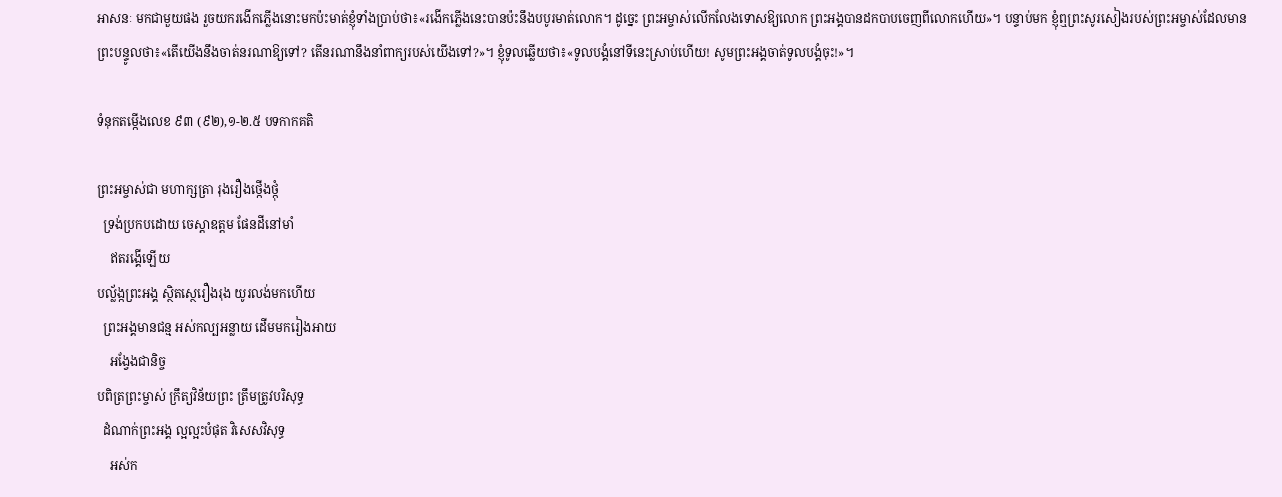អាសនៈ មកជាមួយផង រួចយករងើកភ្លើងនោះមកប៉ះមាត់ខ្ញុំទាំងប្រាប់ថា៖«រងើកភ្លើងនេះបានប៉ះនឹងបបូរមាត់លោក។ ដូច្នេះ ព្រះអម្ចាស់លើកលែងទោសឱ្យលោក ព្រះអង្គបានដកបាបចេញពីលោកហើយ»។ បន្ទាប់មក ខ្ញុំឮព្រះសូរសៀងរបស់ព្រះអម្ចាស់ដែលមានព្រះបន្ទូលថា៖«តើយើងនឹងចាត់នរណាឱ្យទៅ? តើនរណានឹងនាំពាក្យរបស់យើងទៅ?»។ ខ្ញុំទូលឆ្លើយថា៖«ទូលបង្គំនៅទីនេះស្រាប់ហើយ! សូមព្រះអង្គចាត់ទូលបង្គំចុះ!»។

ទំនុកតម្កើងលេខ ៩៣ (៩២),១-២.៥ បទកាកគតិ

ព្រះអម្ចាស់ជា មហាក្សត្រា រុងរឿងថ្កើងថ្កុំ
  ទ្រង់ប្រកបដោយ ចេស្តាឧត្តម ផែនដីនៅមាំ
    ឥតរង្គើឡើយ
បល្ល័ង្កព្រះអង្គ ស្ថិតស្ថេរឿងរុង យូរលង់មកហើយ
  ព្រះអង្គមានជន្ម អស់កល្បអន្លាយ ដើមមករៀងអាយ
    អង្វែងជានិច្ច
បពិត្រព្រះម្ចាស់ ក្រឹត្យវិន័យព្រះ ត្រឹមត្រូវបរិសុទ្ធ
  ដំណាក់ព្រះអង្គ ល្អល្អះបំផុត វិសេសវិសុទ្ធ
    អស់ក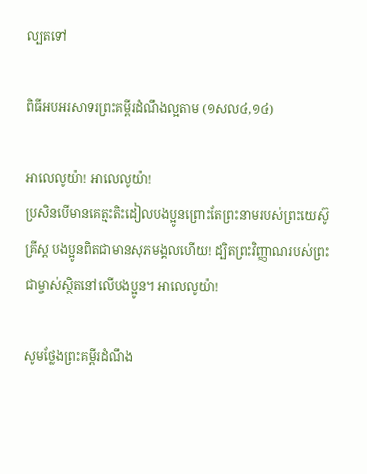ល្បតទៅ

ពិធីអបអរសាទរព្រះគម្ពីរដំណឹងល្អតាម (១សល៤,១៤)

អាលេលូយ៉ា! អាលេលូយ៉ា!
ប្រសិនបើមានគេត្មះតិះដៀលបងប្អូនព្រោះតែព្រះនាមរបស់ព្រះយេស៊ូគ្រីស្ត បងប្អូនពិតជាមានសុភមង្គលហើយ! ដ្បិតព្រះវិញ្ញាណរបស់ព្រះជាម្ចាស់ស្ថិតនៅលើបងប្អូន។ អាលេលូយ៉ា!

សូមថ្លែងព្រះគម្ពីរដំណឹង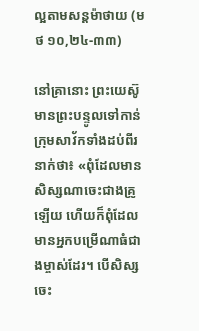ល្អតាមសន្តម៉ាថាយ (មថ ១០,២៤-៣៣)

នៅគ្រានោះ ព្រះយេស៊ូមានព្រះបន្ទូលទៅកាន់ក្រុមសាវ័កទាំងដប់ពីរនាក់ថា៖ «ពុំដែលមានសិស្សណាចេះជាងគ្រូឡើយ ហើយក៏ពុំដែលមានអ្នកបម្រើណាធំជាងម្ចាស់ដែរ។ បើសិស្សចេះ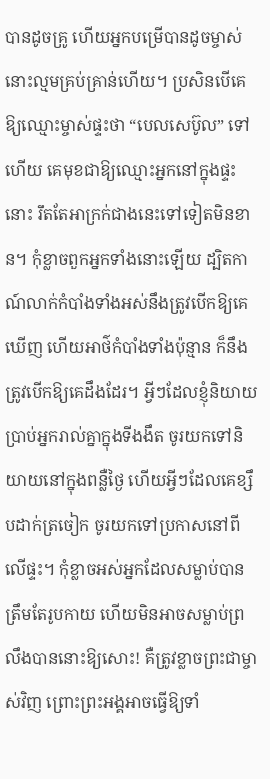បានដូចគ្រូ ហើយអ្នកបម្រើបានដូចម្ចាស់ នោះល្មមគ្រប់គ្រាន់ហើយ។ ប្រសិនបើគេឱ្យឈ្មោះម្ចាស់ផ្ទះថា “បេលសេប៊ូល” ទៅហើយ គេមុខជាឱ្យឈ្មោះអ្នកនៅក្នុងផ្ទះនោះ រឹតតែអាក្រក់ជាងនេះទៅទៀតមិនខាន។ កុំខ្លាចពួកអ្នកទាំងនោះឡើយ ដ្បិតកាណ៍លាក់កំបាំងទាំងអស់នឹងត្រូវបើកឱ្យគេឃើញ ហើយអាថ៌កំបាំងទាំងប៉ុន្មាន ក៏នឹងត្រូវបើកឱ្យគេដឹងដែរ។ អ្វីៗដែលខ្ញុំនិយាយប្រាប់អ្នករាល់គ្នាក្នុងទីងងឹត ចូរយកទៅនិយាយនៅក្នុងពន្លឺថ្ងៃ ហើយអ្វីៗដែលគេខ្សឹបដាក់ត្រចៀក ចូរយកទៅប្រកាសនៅពីលើផ្ទះ។ កុំខ្លាចអស់អ្នកដែលសម្លាប់បានត្រឹមតែរូបកាយ ហើយមិនអាចសម្លាប់ព្រលឹងបាននោះឱ្យសោះ! គឺត្រូវខ្លាចព្រះជាម្ចាស់វិញ ព្រោះព្រះអង្គអាចធ្វើឱ្យទាំ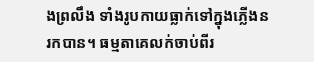ងព្រលឹង ទាំងរូបកាយធ្លាក់ទៅក្នុងភ្លើងនរកបាន។ ធម្មតាគេលក់ចាប់ពីរ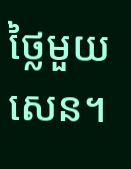ថ្លៃមួយសេន។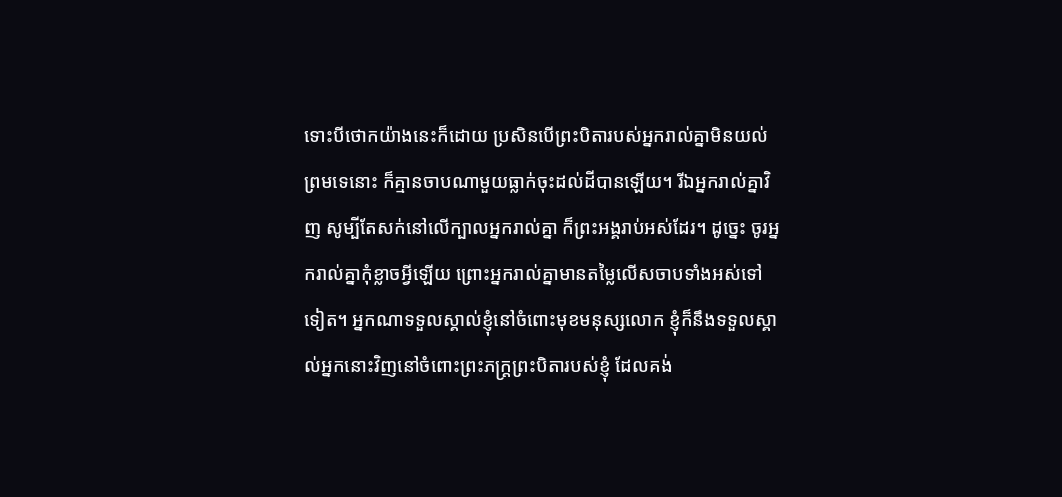ទោះបីថោកយ៉ាងនេះក៏ដោយ ប្រសិនបើព្រះបិតារបស់អ្នករាល់គ្នាមិនយល់ព្រមទេនោះ ក៏គ្មានចាបណាមួយធ្លាក់ចុះដល់ដីបានឡើយ។ រីឯអ្នករាល់គ្នាវិញ សូម្បីតែសក់នៅលើក្បាលអ្នករាល់គ្នា ក៏ព្រះអង្គរាប់អស់ដែរ។ ដូច្នេះ ចូរអ្នករាល់គ្នាកុំខ្លាចអ្វីឡើយ ព្រោះអ្នករាល់គ្នាមានតម្លៃលើសចាបទាំងអស់ទៅទៀត។ អ្នកណាទទួលស្គាល់ខ្ញុំនៅចំពោះមុខមនុស្សលោក ខ្ញុំក៏នឹងទទួលស្គាល់អ្នកនោះវិញនៅចំពោះព្រះភក្ត្រព្រះបិតារបស់ខ្ញុំ ដែលគង់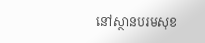នៅស្ថានបរមសុខ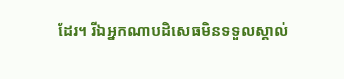ដែរ។ រីឯអ្នកណាបដិសេធមិនទទួលស្គាល់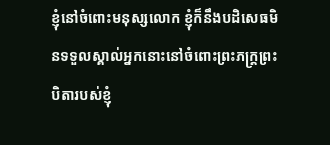ខ្ញុំនៅចំពោះមនុស្សលោក ខ្ញុំក៏នឹងបដិសេធមិនទទួលស្គាល់អ្នកនោះនៅចំពោះព្រះភក្ត្រព្រះបិតារបស់ខ្ញុំ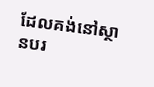ដែលគង់នៅស្ថានបរ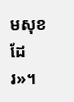មសុខដែរ»។